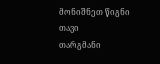მონიშნეთ წიგნი
თავი
თარგმანი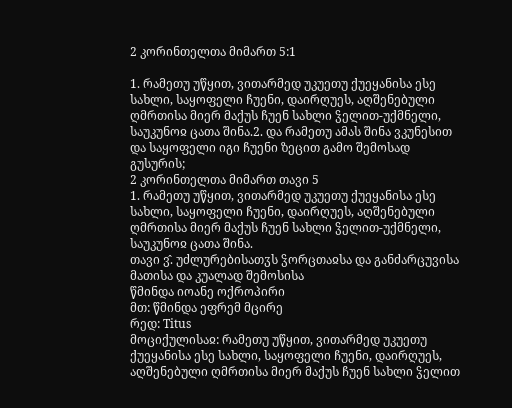2 კორინთელთა მიმართ 5:1

1. რამეთუ უწყით, ვითარმედ უკუეთუ ქუეყანისა ესე სახლი, საყოფელი ჩუენი, დაირღუეს, აღშენებული ღმრთისა მიერ მაქუს ჩუენ სახლი ჴელით-უქმნელი, საუკუნოჲ ცათა შინა.2. და რამეთუ ამას შინა ვკუნესით და საყოფელი იგი ჩუენი ზეცით გამო შემოსად გუსურის;
2 კორინთელთა მიმართ თავი 5
1. რამეთუ უწყით, ვითარმედ უკუეთუ ქუეყანისა ესე სახლი, საყოფელი ჩუენი, დაირღუეს, აღშენებული ღმრთისა მიერ მაქუს ჩუენ სახლი ჴელით-უქმნელი, საუკუნოჲ ცათა შინა.
თავი ვ̂. უძლურებისათჳს ჴორცთაჲსა და განძარცუვისა მათისა და კუალად შემოსისა
წმინდა იოანე ოქროპირი
მთ: წმინდა ეფრემ მცირე
რედ: Titus
მოციქულისაჲ: რამეთუ უწყით, ვითარმედ უკუეთუ ქუეყანისა ესე სახლი, საყოფელი ჩუენი, დაირღუეს, აღშენებული ღმრთისა მიერ მაქუს ჩუენ სახლი ჴელით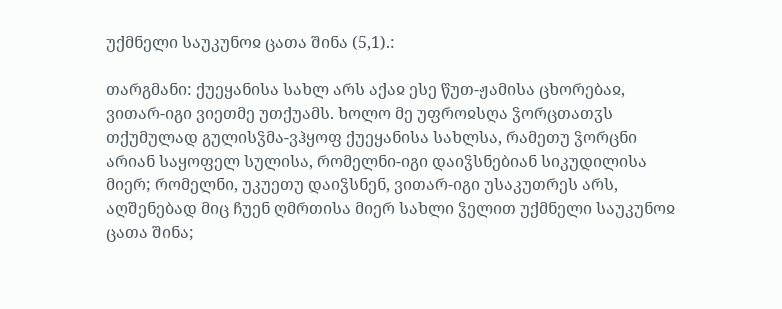უქმნელი საუკუნოჲ ცათა შინა (5,1).:

თარგმანი: ქუეყანისა სახლ არს აქაჲ ესე წუთ-ჟამისა ცხორებაჲ, ვითარ-იგი ვიეთმე უთქუამს. ხოლო მე უფროჲსღა ჴორცთათჳს თქუმულად გულისჴმა-ვჰყოფ ქუეყანისა სახლსა, რამეთუ ჴორცნი არიან საყოფელ სულისა, რომელნი-იგი დაიჴსნებიან სიკუდილისა მიერ; რომელნი, უკუეთუ დაიჴსნენ, ვითარ-იგი უსაკუთრეს არს, აღშენებად მიც ჩუენ ღმრთისა მიერ სახლი ჴელით უქმნელი საუკუნოჲ ცათა შინა;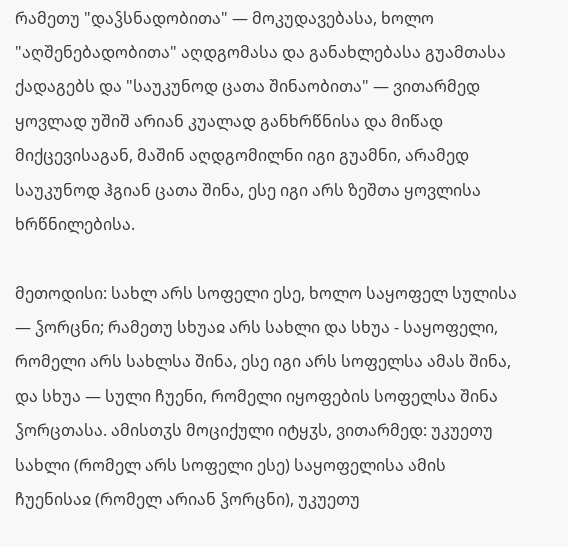რამეთუ "დაჴსნადობითა" — მოკუდავებასა, ხოლო "აღშენებადობითა" აღდგომასა და განახლებასა გუამთასა ქადაგებს და "საუკუნოდ ცათა შინაობითა" — ვითარმედ ყოვლად უშიშ არიან კუალად განხრწნისა და მიწად მიქცევისაგან, მაშინ აღდგომილნი იგი გუამნი, არამედ საუკუნოდ ჰგიან ცათა შინა, ესე იგი არს ზეშთა ყოვლისა ხრწნილებისა.

მეთოდისი: სახლ არს სოფელი ესე, ხოლო საყოფელ სულისა — ჴორცნი; რამეთუ სხუაჲ არს სახლი და სხუა - საყოფელი, რომელი არს სახლსა შინა, ესე იგი არს სოფელსა ამას შინა, და სხუა — სული ჩუენი, რომელი იყოფების სოფელსა შინა ჴორცთასა. ამისთჳს მოციქული იტყჳს, ვითარმედ: უკუეთუ სახლი (რომელ არს სოფელი ესე) საყოფელისა ამის ჩუენისაჲ (რომელ არიან ჴორცნი), უკუეთუ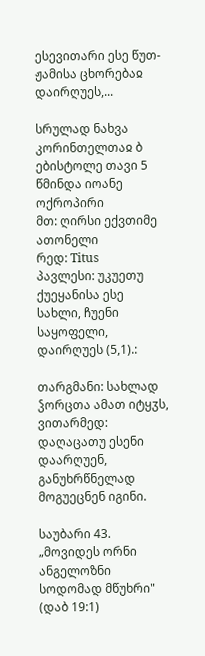ესევითარი ესე წუთ-ჟამისა ცხორებაჲ დაირღუეს,...

სრულად ნახვა
კორინთელთაჲ ბ ებისტოლე თავი 5
წმინდა იოანე ოქროპირი
მთ: ღირსი ექვთიმე ათონელი
რედ: Titus
პავლესი: უკუეთუ ქუეყანისა ესე სახლი, ჩუენი საყოფელი, დაირღუეს (5,1).:

თარგმანი: სახლად ჴორცთა ამათ იტყჳს, ვითარმედ: დაღაცათუ ესენი დაარღუენ, განუხრწნელად მოგუეცნენ იგინი.

საუბარი 43. „მოვიდეს ორნი ანგელოზნი სოდომად მწუხრი" (დაბ 19:1)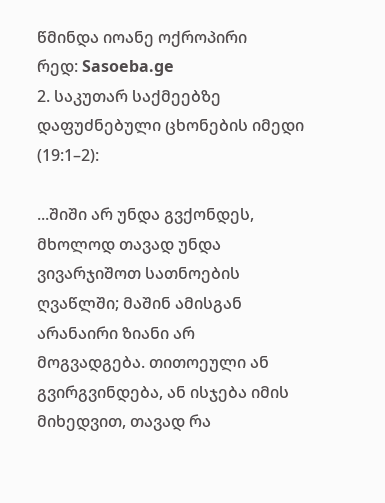წმინდა იოანე ოქროპირი
რედ: Sasoeba.ge
2. საკუთარ საქმეებზე დაფუძნებული ცხონების იმედი (19:1–2):

...შიში არ უნდა გვქონდეს, მხოლოდ თავად უნდა ვივარჯიშოთ სათნოების ღვაწლში; მაშინ ამისგან არანაირი ზიანი არ მოგვადგება. თითოეული ან გვირგვინდება, ან ისჯება იმის მიხედვით, თავად რა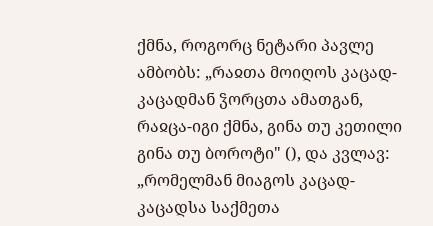ქმნა, როგორც ნეტარი პავლე ამბობს: „რაჲთა მოიღოს კაცად-კაცადმან ჴორცთა ამათგან, რაჲცა-იგი ქმნა, გინა თუ კეთილი გინა თუ ბოროტი" (), და კვლავ: „რომელმან მიაგოს კაცად-კაცადსა საქმეთა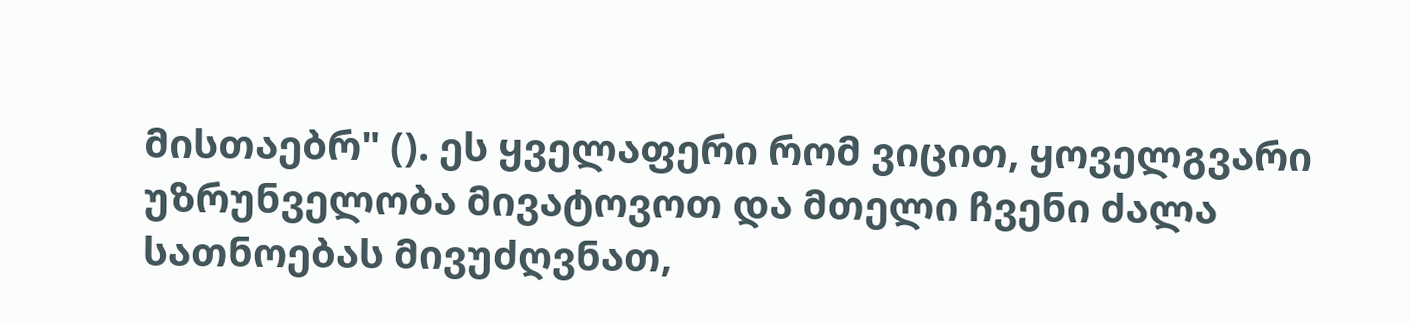მისთაებრ" (). ეს ყველაფერი რომ ვიცით, ყოველგვარი უზრუნველობა მივატოვოთ და მთელი ჩვენი ძალა სათნოებას მივუძღვნათ,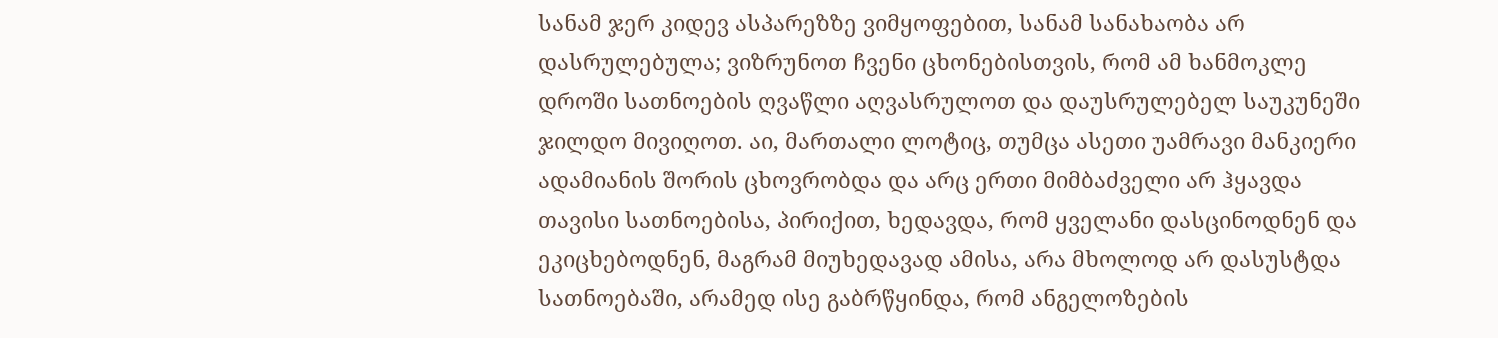სანამ ჯერ კიდევ ასპარეზზე ვიმყოფებით, სანამ სანახაობა არ დასრულებულა; ვიზრუნოთ ჩვენი ცხონებისთვის, რომ ამ ხანმოკლე დროში სათნოების ღვაწლი აღვასრულოთ და დაუსრულებელ საუკუნეში ჯილდო მივიღოთ. აი, მართალი ლოტიც, თუმცა ასეთი უამრავი მანკიერი ადამიანის შორის ცხოვრობდა და არც ერთი მიმბაძველი არ ჰყავდა თავისი სათნოებისა, პირიქით, ხედავდა, რომ ყველანი დასცინოდნენ და ეკიცხებოდნენ, მაგრამ მიუხედავად ამისა, არა მხოლოდ არ დასუსტდა სათნოებაში, არამედ ისე გაბრწყინდა, რომ ანგელოზების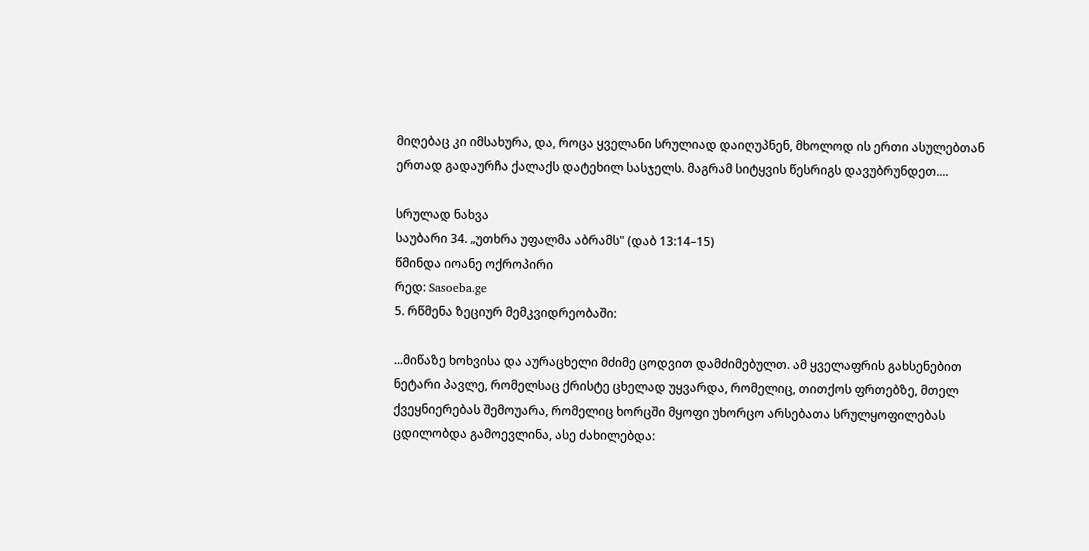მიღებაც კი იმსახურა, და, როცა ყველანი სრულიად დაიღუპნენ, მხოლოდ ის ერთი ასულებთან ერთად გადაურჩა ქალაქს დატეხილ სასჯელს. მაგრამ სიტყვის წესრიგს დავუბრუნდეთ....

სრულად ნახვა
საუბარი 34. „უთხრა უფალმა აბრამს" (დაბ 13:14–15)
წმინდა იოანე ოქროპირი
რედ: Sasoeba.ge
5. რწმენა ზეციურ მემკვიდრეობაში:

...მიწაზე ხოხვისა და აურაცხელი მძიმე ცოდვით დამძიმებულთ. ამ ყველაფრის გახსენებით ნეტარი პავლე, რომელსაც ქრისტე ცხელად უყვარდა, რომელიც, თითქოს ფრთებზე, მთელ ქვეყნიერებას შემოუარა, რომელიც ხორცში მყოფი უხორცო არსებათა სრულყოფილებას ცდილობდა გამოევლინა, ასე ძახილებდა: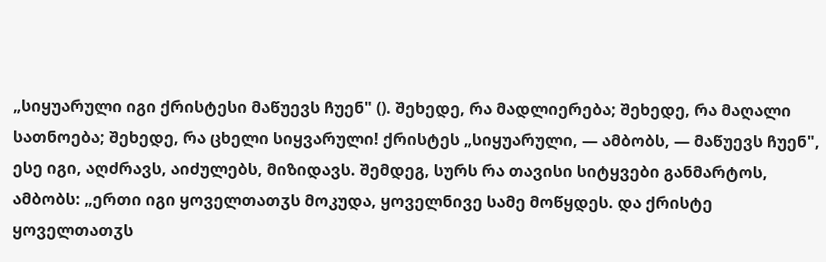„სიყუარული იგი ქრისტესი მაწუევს ჩუენ" (). შეხედე, რა მადლიერება; შეხედე, რა მაღალი სათნოება; შეხედე, რა ცხელი სიყვარული! ქრისტეს „სიყუარული, — ამბობს, — მაწუევს ჩუენ", ესე იგი, აღძრავს, აიძულებს, მიზიდავს. შემდეგ, სურს რა თავისი სიტყვები განმარტოს, ამბობს: „ერთი იგი ყოველთათჳს მოკუდა, ყოველნივე სამე მოწყდეს. და ქრისტე ყოველთათჳს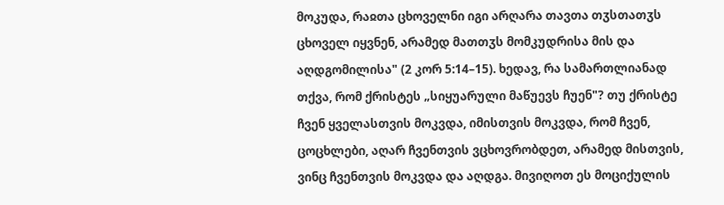მოკუდა, რაჲთა ცხოველნი იგი არღარა თავთა თჳსთათჳს ცხოველ იყვნენ, არამედ მათთჳს მომკუდრისა მის და აღდგომილისა" (2 კორ 5:14–15). ხედავ, რა სამართლიანად თქვა, რომ ქრისტეს „სიყუარული მაწუევს ჩუენ"? თუ ქრისტე ჩვენ ყველასთვის მოკვდა, იმისთვის მოკვდა, რომ ჩვენ, ცოცხლები, აღარ ჩვენთვის ვცხოვრობდეთ, არამედ მისთვის, ვინც ჩვენთვის მოკვდა და აღდგა. მივიღოთ ეს მოციქულის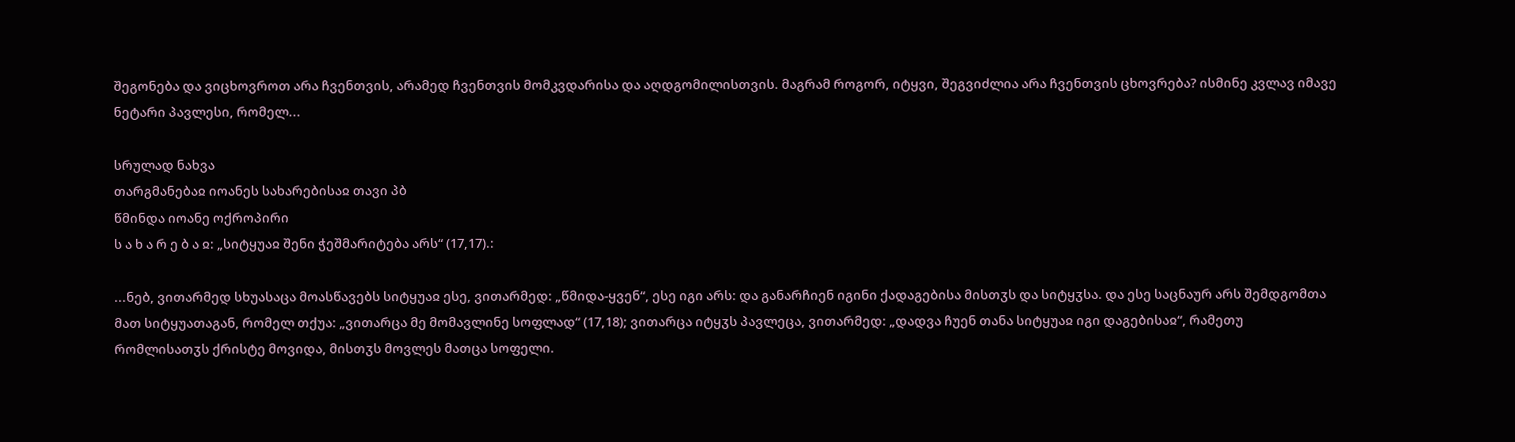შეგონება და ვიცხოვროთ არა ჩვენთვის, არამედ ჩვენთვის მომკვდარისა და აღდგომილისთვის. მაგრამ როგორ, იტყვი, შეგვიძლია არა ჩვენთვის ცხოვრება? ისმინე კვლავ იმავე ნეტარი პავლესი, რომელ...

სრულად ნახვა
თარგმანებაჲ იოანეს სახარებისაჲ თავი პბ
წმინდა იოანე ოქროპირი
ს ა ხ ა რ ე ბ ა ჲ: „სიტყუაჲ შენი ჭეშმარიტება არს“ (17,17).:

...ნებ, ვითარმედ სხუასაცა მოასწავებს სიტყუაჲ ესე, ვითარმედ: „წმიდა-ყვენ“, ესე იგი არს: და განარჩიენ იგინი ქადაგებისა მისთჳს და სიტყჳსა. და ესე საცნაურ არს შემდგომთა მათ სიტყუათაგან, რომელ თქუა: „ვითარცა მე მომავლინე სოფლად“ (17,18); ვითარცა იტყჳს პავლეცა, ვითარმედ: „დადვა ჩუენ თანა სიტყუაჲ იგი დაგებისაჲ“, რამეთუ რომლისათჳს ქრისტე მოვიდა, მისთჳს მოვლეს მათცა სოფელი.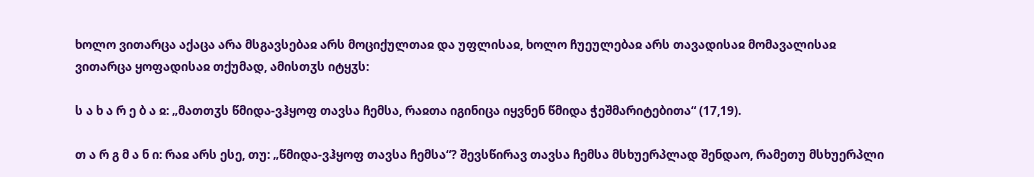ხოლო ვითარცა აქაცა არა მსგავსებაჲ არს მოციქულთაჲ და უფლისაჲ, ხოლო ჩუეულებაჲ არს თავადისაჲ მომავალისაჲ ვითარცა ყოფადისაჲ თქუმად, ამისთჳს იტყჳს:

ს ა ხ ა რ ე ბ ა ჲ: „მათთჳს წმიდა-ვჰყოფ თავსა ჩემსა, რაჲთა იგინიცა იყვნენ წმიდა ჭეშმარიტებითა“ (17,19).

თ ა რ გ მ ა ნ ი: რაჲ არს ესე, თუ: „წმიდა-ვჰყოფ თავსა ჩემსა“? შევსწირავ თავსა ჩემსა მსხუერპლად შენდაო, რამეთუ მსხუერპლი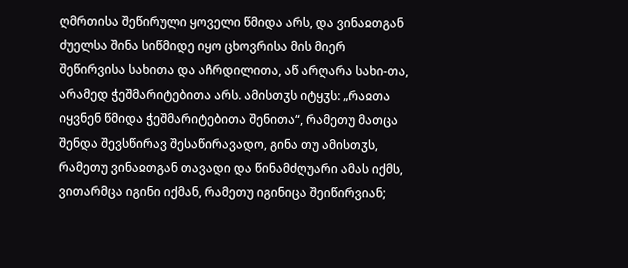ღმრთისა შეწირული ყოველი წმიდა არს, და ვინაჲთგან ძუელსა შინა სიწმიდე იყო ცხოვრისა მის მიერ შეწირვისა სახითა და აჩრდილითა, აწ არღარა სახი-თა, არამედ ჭეშმარიტებითა არს. ამისთჳს იტყჳს: „რაჲთა იყვნენ წმიდა ჭეშმარიტებითა შენითა“, რამეთუ მათცა შენდა შევსწირავ შესაწირავადო, გინა თუ ამისთჳს, რამეთუ ვინაჲთგან თავადი და წინამძღუარი ამას იქმს, ვითარმცა იგინი იქმან, რამეთუ იგინიცა შეიწირვიან;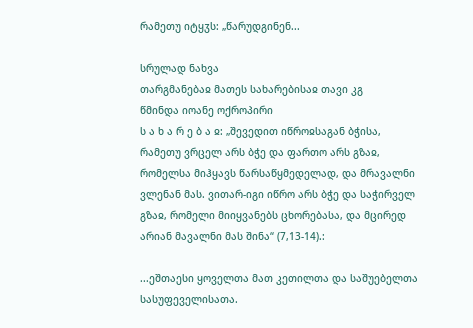რამეთუ იტყჳს: „წარუდგინენ...

სრულად ნახვა
თარგმანებაჲ მათეს სახარებისაჲ თავი კგ
წმინდა იოანე ოქროპირი
ს ა ხ ა რ ე ბ ა ჲ: „შევედით იწროჲსაგან ბჭისა, რამეთუ ვრცელ არს ბჭე და ფართო არს გზაჲ, რომელსა მიჰყავს წარსაწყმედელად, და მრავალნი ვლენან მას. ვითარ-იგი იწრო არს ბჭე და საჭირველ გზაჲ, რომელი მიიყვანებს ცხორებასა, და მცირედ არიან მავალნი მას შინა“ (7,13-14).:

...ეშთაესი ყოველთა მათ კეთილთა და საშუებელთა სასუფეველისათა.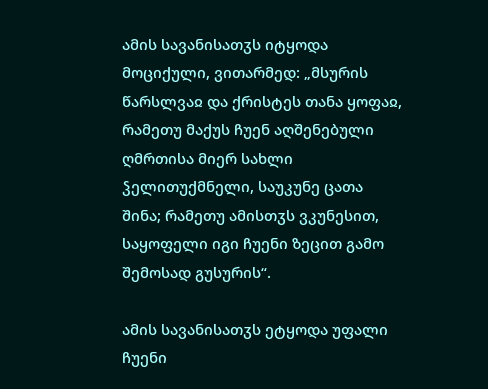ამის სავანისათჳს იტყოდა მოციქული, ვითარმედ: „მსურის წარსლვაჲ და ქრისტეს თანა ყოფაჲ, რამეთუ მაქუს ჩუენ აღშენებული ღმრთისა მიერ სახლი ჴელითუქმნელი, საუკუნე ცათა შინა; რამეთუ ამისთჳს ვკუნესით, საყოფელი იგი ჩუენი ზეცით გამო შემოსად გუსურის“.

ამის სავანისათჳს ეტყოდა უფალი ჩუენი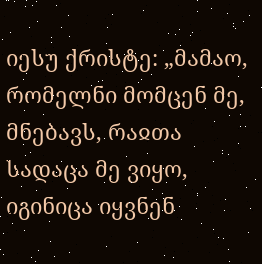იესუ ქრისტე: „მამაო, რომელნი მომცენ მე, მნებავს, რაჲთა სადაცა მე ვიყო, იგინიცა იყვნენ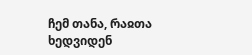ჩემ თანა, რაჲთა ხედვიდენ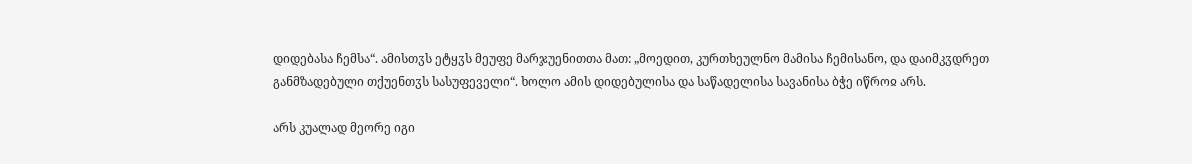დიდებასა ჩემსა“. ამისთჳს ეტყჳს მეუფე მარჯუენითთა მათ: „მოედით, კურთხეულნო მამისა ჩემისანო, და დაიმკჳდრეთ განმზადებული თქუენთჳს სასუფეველი“. ხოლო ამის დიდებულისა და საწადელისა სავანისა ბჭე იწროჲ არს.

არს კუალად მეორე იგი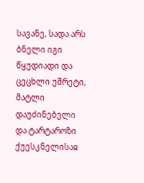სავანე, სადა არს ბნელი იგი წყუდიადი და ცეცხლი უშრეტი, მატლი დაუძინებელი და ტარტაროზი ქუესკნელისაჲ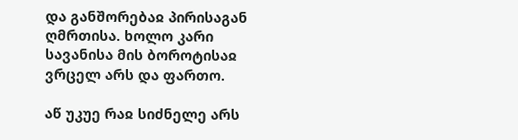და განშორებაჲ პირისაგან ღმრთისა. ხოლო კარი სავანისა მის ბოროტისაჲ ვრცელ არს და ფართო.

აწ უკუე რაჲ სიძნელე არს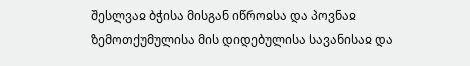შესლვაჲ ბჭისა მისგან იწროჲსა და პოვნაჲ ზემოთქუმულისა მის დიდებულისა სავანისაჲ და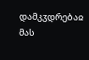დამკჳდრებაჲ მას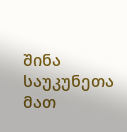შინა საუკუნეთა მათ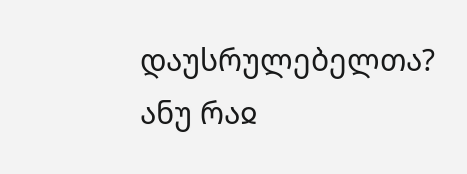დაუსრულებელთა? ანუ რაჲ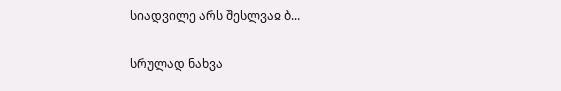სიადვილე არს შესლვაჲ ბ...

სრულად ნახვა